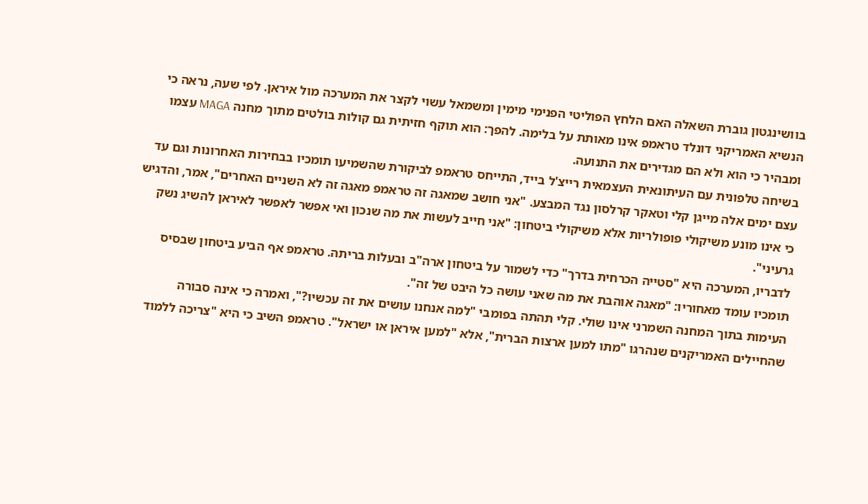בוושינגטון גוברת השאלה האם הלחץ הפוליטי הפנימי מימין ומשמאל עשוי לקצר את המערכה מול איראן. לפי שעה, נראה כי הנשיא האמריקני דונלד טראמפ אינו מאותת על בלימה. להפך: הוא תוקף חזיתית גם קולות בולטים מתוך מחנה MAGA עצמו ומבהיר כי הוא ולא הם מגדירים את התנועה.
בשיחה טלפונית עם העיתונאית העצמאית רייצ'ל בייד, התייחס טראמפ לביקורת שהשמיעו תומכיו בבחירות האחרונות וגם עד עצם ימים אלה מייגן קלי וטאקר קרלסון נגד המבצע. "אני חושב שמאגה זה טראמפ מאגה זה לא השניים האחרים", אמר, והדגיש כי אינו מונע משיקולי פופולריות אלא משיקולי ביטחון: "אני חייב לעשות את מה שנכון ואי אפשר לאפשר לאיראן להשיג נשק גרעיני".
לדבריו, המערכה היא "סטייה הכרחית בדרך" כדי לשמור על ביטחון ארה"ב ובעלות בריתה. טראמפ אף הביע ביטחון שבסיס תומכיו עומד מאחוריו: "מאגה אוהבת את מה שאני עושה כל היבט של זה".
העימות בתוך המחנה השמרני אינו שולי. קלי תהתה בפומבי "למה אנחנו עושים את זה עכשיו?", ואמרה כי אינה סבורה שהחיילים האמריקנים שנהרגו "מתו למען ארצות הברית", אלא "למען איראן או ישראל". טראמפ השיב כי היא "צריכה ללמוד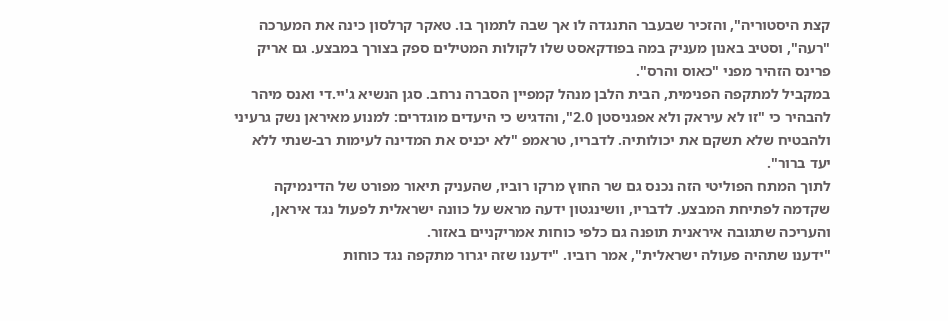קצת היסטוריה", והזכיר שבעבר התנגדה לו אך שבה לתמוך בו. טאקר קרלסון כינה את המערכה "רעה", וסטיב באנון מעניק במה בפודקאסט שלו לקולות המטילים ספק בצורך במבצע. גם אריק פרינס הזהיר מפני "כאוס והרס".
במקביל למתקפה הפנימית, הבית הלבן מנהל קמפיין הסברה נרחב. סגן הנשיא ג'יי.די ואנס מיהר להבהיר כי "זו לא עיראק ולא אפגניסטן 2.0", והדגיש כי היעדים מוגדרים: למנוע מאיראן נשק גרעיני ולהבטיח שלא תשקם את יכולותיה. לדבריו, טראמפ "לא יכניס את המדינה לעימות רב-שנתי ללא יעד ברור".
לתוך המתח הפוליטי הזה נכנס גם שר החוץ מרקו רוביו, שהעניק תיאור מפורט של הדינמיקה שקדמה לפתיחת המבצע. לדבריו, וושינגטון ידעה מראש על כוונה ישראלית לפעול נגד איראן, והעריכה שתגובה איראנית תופנה גם כלפי כוחות אמריקניים באזור.
"ידענו שתהיה פעולה ישראלית", אמר רוביו. "ידענו שזה יגרור מתקפה נגד כוחות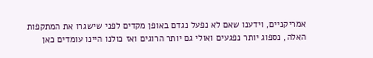אמריקניים, וידענו שאם לא נפעל נגדם באופן מקדים לפני שישגרו את המתקפות האלה, נספוג יותר נפגעים ואולי גם יותר הרוגים ואז כולנו היינו עומדים כאן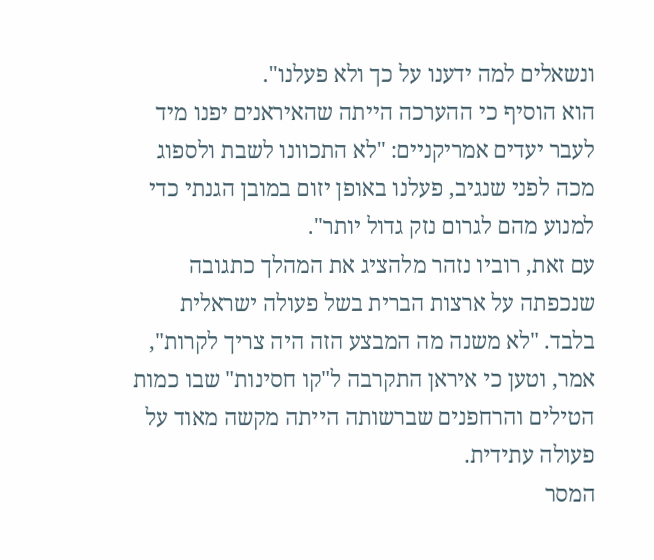ונשאלים למה ידענו על כך ולא פעלנו".
הוא הוסיף כי ההערכה הייתה שהאיראנים יפנו מיד לעבר יעדים אמריקניים: "לא התכוונו לשבת ולספוג מכה לפני שנגיב, פעלנו באופן יזום במובן הגנתי כדי למנוע מהם לגרום נזק גדול יותר".
עם זאת, רוביו נזהר מלהציג את המהלך כתגובה שנכפתה על ארצות הברית בשל פעולה ישראלית בלבד. "לא משנה מה המבצע הזה היה צריך לקרות", אמר, וטען כי איראן התקרבה ל"קו חסינות" שבו כמות הטילים והרחפנים שברשותה הייתה מקשה מאוד על פעולה עתידית.
המסר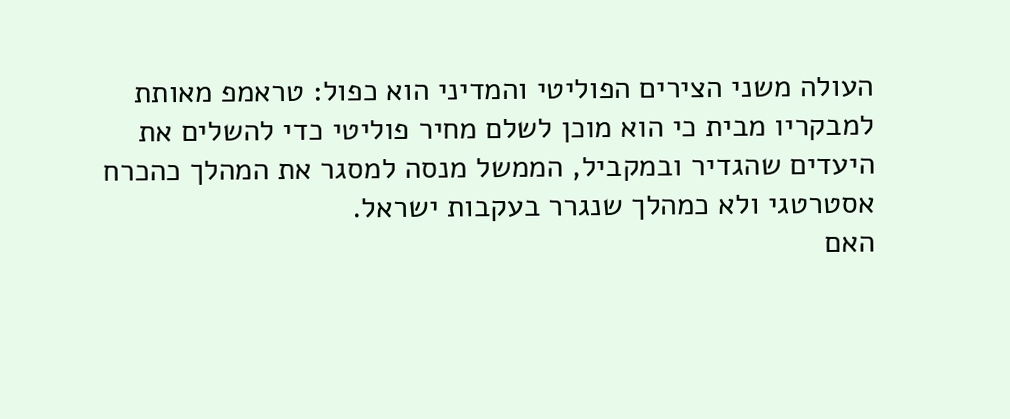העולה משני הצירים הפוליטי והמדיני הוא כפול: טראמפ מאותת למבקריו מבית כי הוא מוכן לשלם מחיר פוליטי כדי להשלים את היעדים שהגדיר ובמקביל, הממשל מנסה למסגר את המהלך כהכרח אסטרטגי ולא כמהלך שנגרר בעקבות ישראל.
האם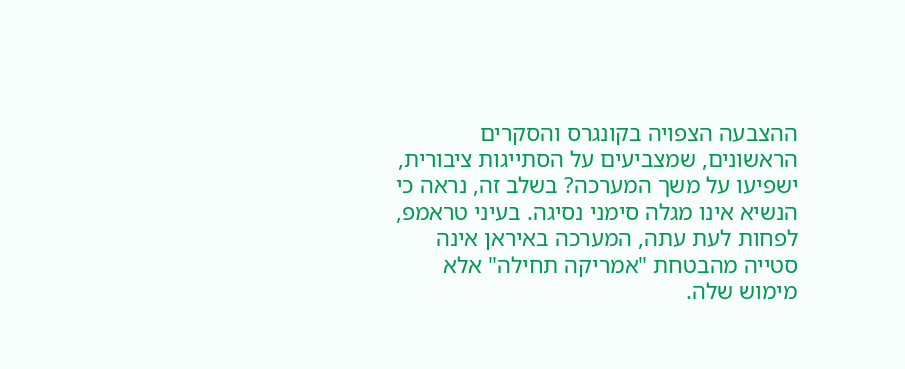ההצבעה הצפויה בקונגרס והסקרים הראשונים, שמצביעים על הסתייגות ציבורית, ישפיעו על משך המערכה? בשלב זה, נראה כי הנשיא אינו מגלה סימני נסיגה. בעיני טראמפ, לפחות לעת עתה, המערכה באיראן אינה סטייה מהבטחת "אמריקה תחילה" אלא מימוש שלה.